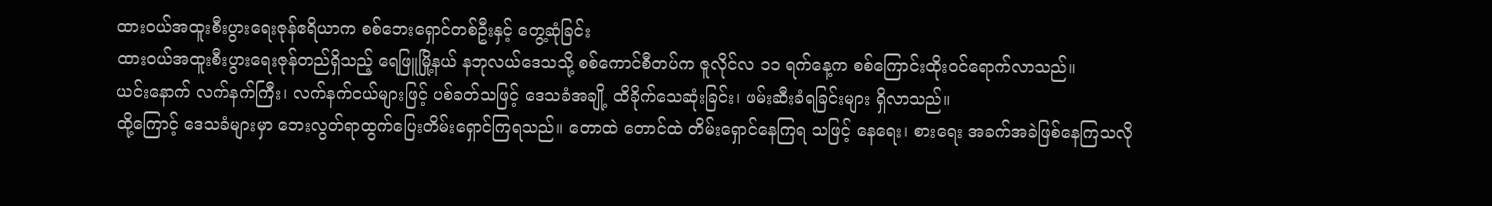ထားဝယ်အထူးစီးပွားရေးဇုန်ဧရိယာက စစ်ဘေးရှောင်တစ်ဦးနှင့် တွေ့ဆုံခြင်း
ထားဝယ်အထူးစီးပွားရေးဇုန်တည်ရှိသည့် ရေဖြူမြို့နယ် နဘုလယ်ဒေသသို့ စစ်ကောင်စီတပ်က ဇူလိုင်လ ၁၁ ရက်နေ့က စစ်ကြောင်းထိုးဝင်ရောက်လာသည်။
ယင်းနောက် လက်နက်ကြီး၊ လက်နက်ငယ်များဖြင့် ပစ်ခတ်သဖြင့် ဒေသခံအချို့ ထိခိုက်သေဆုံးခြင်း၊ ဖမ်းဆီးခံရခြင်းများ ရှိလာသည်။
ထို့ကြောင့် ဒေသခံများမှာ ဘေးလွတ်ရာထွက်ပြေးတိမ်းရှောင်ကြရသည်။ တောထဲ တောင်ထဲ တိမ်းရှောင်နေကြရ သဖြင့် နေရေး၊ စားရေး အခက်အခဲဖြစ်နေကြသလို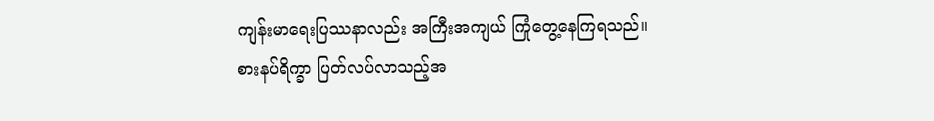ကျန်းမာရေးပြဿနာလည်း အကြီးအကျယ် ကြုံတွေ့နေကြရသည်။
စားနပ်ရိက္ခာ ပြတ်လပ်လာသည့်အ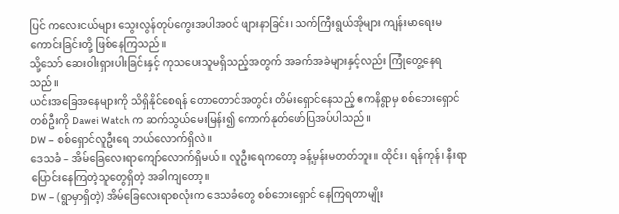ပြင် ကလေးငယ်များ သွေးလွန်တုပ်ကွေးအပါအဝင် ဖျားနာခြင်း၊ သက်ကြီးရွယ်အိုများ ကျန်းမာရေးမကောင်းခြင်းတို့ ဖြစ်နေကြသည်။
သို့သော် ဆေးဝါးရှားပါးခြင်းနှင့် ကုသပေးသူမရှိသည့်အတွက် အခက်အခဲများနှင့်လည်း ကြုံတွေ့နေရသည်။
ယင်းအခြေအနေများကို သိရှိနိုင်စေရန် တောတောင်အတွင်း တိမ်းရှောင်နေသည့် ဧကနိရွာမှ စစ်ဘေးရှောင်တစ်ဦးကို Dawei Watch က ဆက်သွယ်မေးမြန်း၍ ကောက်နုတ်ဖော်ပြအပ်ပါသည်။
DW – စစ်ရှောင်လူဦးရေ ဘယ်လောက်ရှိလဲ။
ဒေသခံ – အိမ်ခြေလေးရာကျော်လောက်ရှိမယ်။ လူဦးရေကတော့ ခန့်မှန်းမတတ်ဘူး။ ထိုင်း၊ ရန်ကုန်၊ နီးရာပြောင်းနေကြတဲ့သူတွေရှိတဲ့ အခါကျတော့။
DW – (ရွာမှာရှိတဲ့) အိမ်ခြေလေးရာစလုံးက ဒေသခံတွေ စစ်ဘေးရှောင် နေကြရတာမျိုး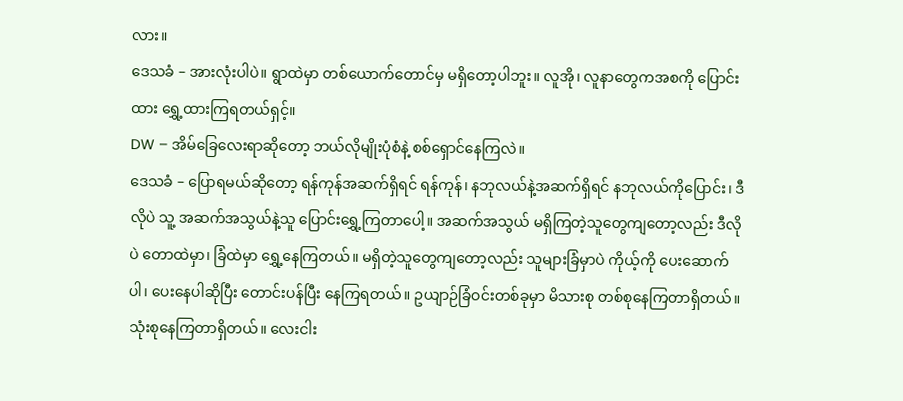လား။
ဒေသခံ – အားလုံးပါပဲ။ ရွာထဲမှာ တစ်ယောက်တောင်မှ မရှိတော့ပါဘူး။ လူအို၊ လူနာတွေကအစကို ပြောင်းထား ရွှေ့ထားကြရတယ်ရှင့်။
DW – အိမ်ခြေလေးရာဆိုတော့ ဘယ်လိုမျိုးပုံစံနဲ့ စစ်ရှောင်နေကြလဲ။
ဒေသခံ – ပြောရမယ်ဆိုတော့ ရန်ကုန်အဆက်ရှိရင် ရန်ကုန်၊ နဘုလယ်နဲ့အဆက်ရှိရင် နဘုလယ်ကိုပြောင်း၊ ဒီလိုပဲ သူ့ အဆက်အသွယ်နဲ့သူ ပြောင်းရွှေ့ကြတာပေါ့။ အဆက်အသွယ် မရှိကြတဲ့သူတွေကျတော့လည်း ဒီလိုပဲ တောထဲမှာ၊ ခြံထဲမှာ ရွှေ့နေကြတယ်။ မရှိတဲ့သူတွေကျတော့လည်း သူများခြံမှာပဲ ကိုယ့်ကို ပေးဆောက်ပါ၊ ပေးနေပါဆိုပြီး တောင်းပန်ပြီး နေကြရတယ်။ ဥယျာဉ်ခြံဝင်းတစ်ခုမှာ မိသားစု တစ်စုနေကြတာရှိတယ်။ သုံးစုနေကြတာရှိတယ်။ လေးငါး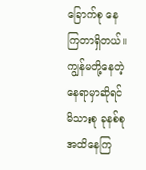ခြောက်စု နေကြတာရှိတယ်။ ကျွန်မတို့နေတဲ့နေရာမှာဆိုရင် မိသားစု ခုနစ်စုအထိနေကြ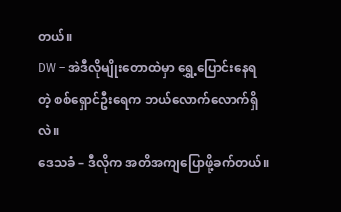တယ်။
DW – အဲဒီလိုမျိုးတောထဲမှာ ရွှေ့ပြောင်းနေရတဲ့ စစ်ရှောင်ဦးရေက ဘယ်လောက်လောက်ရှိလဲ။
ဒေသခံ – ဒီလိုက အတိအကျပြောဖို့ခက်တယ်။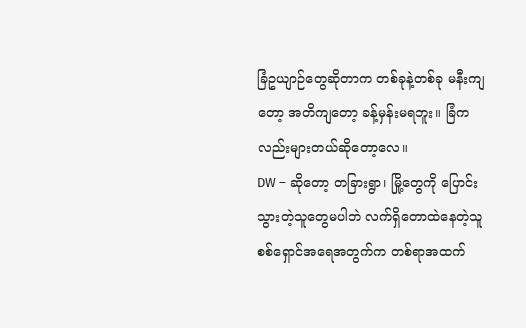ခြံဥယျာဉ်တွေဆိုတာက တစ်ခုနဲ့တစ်ခု မနီးကျတော့ အတိကျတော့ ခန့်မှန်းမရဘူး။ ခြံကလည်းများတယ်ဆိုတော့လေ။
DW – ဆိုတော့ တခြားရွာ၊ မြို့တွေကို ပြောင်းသွားတဲ့သူတွေမပါဘဲ လက်ရှိတောထဲနေတဲ့သူ စစ်ရှောင်အရေအတွက်က တစ်ရာအထက်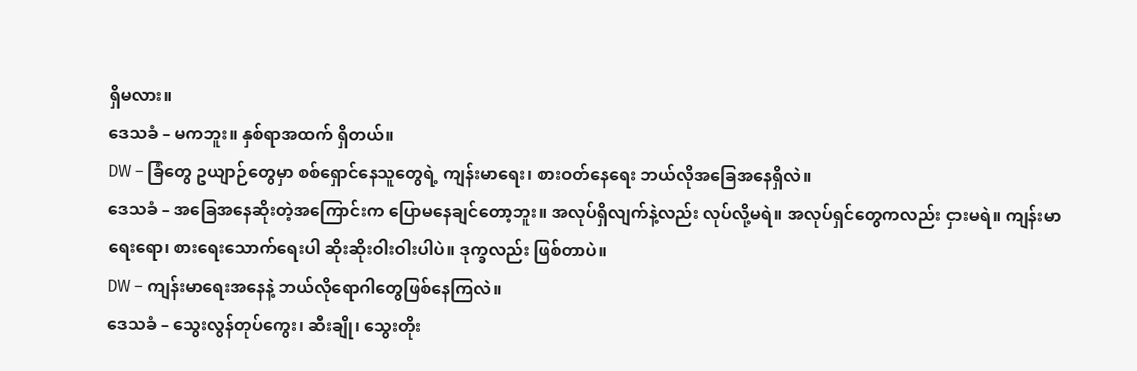ရှိမလား။
ဒေသခံ – မကဘူး။ နှစ်ရာအထက် ရှိတယ်။
DW – ခြံတွေ ဥယျာဉ်တွေမှာ စစ်ရှောင်နေသူတွေရဲ့ ကျန်းမာရေး၊ စားဝတ်နေရေး ဘယ်လိုအခြေအနေရှိလဲ။
ဒေသခံ – အခြေအနေဆိုးတဲ့အကြောင်းက ပြောမနေချင်တော့ဘူး။ အလုပ်ရှိလျက်နဲ့လည်း လုပ်လို့မရဲ။ အလုပ်ရှင်တွေကလည်း ငှားမရဲ။ ကျန်းမာရေးရော၊ စားရေးသောက်ရေးပါ ဆိုးဆိုးဝါးဝါးပါပဲ။ ဒုက္ခလည်း ဖြစ်တာပဲ။
DW – ကျန်းမာရေးအနေနဲ့ ဘယ်လိုရောဂါတွေဖြစ်နေကြလဲ။
ဒေသခံ – သွေးလွန်တုပ်ကွေး၊ ဆီးချို၊ သွေးတိုး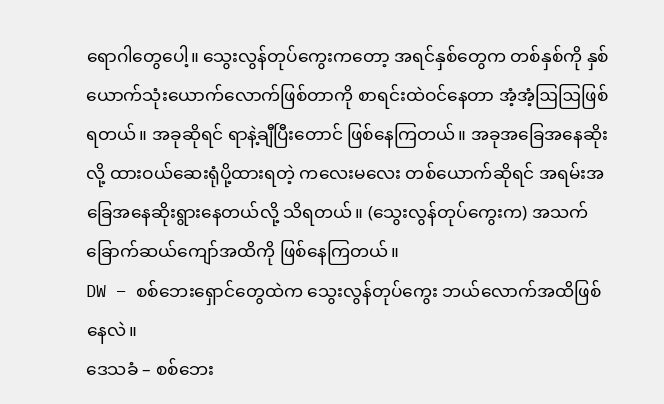ရောဂါတွေပေါ့။ သွေးလွန်တုပ်ကွေးကတော့ အရင်နှစ်တွေက တစ်နှစ်ကို နှစ်ယောက်သုံးယောက်လောက်ဖြစ်တာကို စာရင်းထဲဝင်နေတာ အံ့အံ့ဩဩဖြစ်ရတယ်။ အခုဆိုရင် ရာနဲ့ချီပြီးတောင် ဖြစ်နေကြတယ်။ အခုအခြေအနေဆိုးလို့ ထားဝယ်ဆေးရုံပို့ထားရတဲ့ ကလေးမလေး တစ်ယောက်ဆိုရင် အရမ်းအခြေအနေဆိုးရွားနေတယ်လို့ သိရတယ်။ (သွေးလွန်တုပ်ကွေးက) အသက် ခြောက်ဆယ်ကျော်အထိကို ဖြစ်နေကြတယ်။
DW – စစ်ဘေးရှောင်တွေထဲက သွေးလွန်တုပ်ကွေး ဘယ်လောက်အထိဖြစ်နေလဲ။
ဒေသခံ – စစ်ဘေး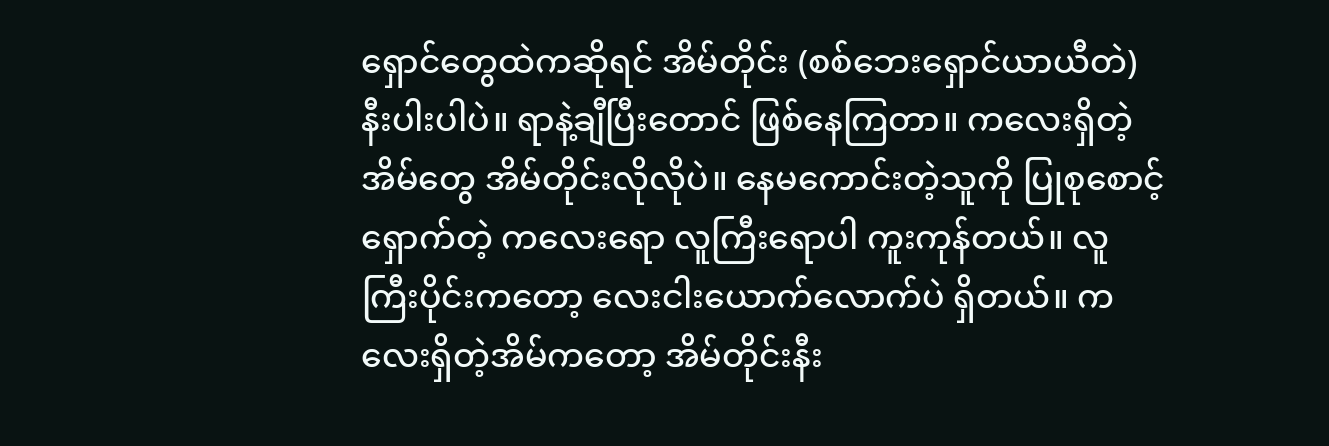ရှောင်တွေထဲကဆိုရင် အိမ်တိုင်း (စစ်ဘေးရှောင်ယာယီတဲ) နီးပါးပါပဲ။ ရာနဲ့ချီပြီးတောင် ဖြစ်နေကြတာ။ ကလေးရှိတဲ့အိမ်တွေ အိမ်တိုင်းလိုလိုပဲ။ နေမကောင်းတဲ့သူကို ပြုစုစောင့်ရှောက်တဲ့ ကလေးရော လူကြီးရောပါ ကူးကုန်တယ်။ လူကြီးပိုင်းကတော့ လေးငါးယောက်လောက်ပဲ ရှိတယ်။ ကလေးရှိတဲ့အိမ်ကတော့ အိမ်တိုင်းနီး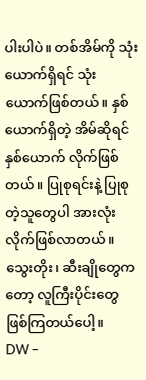ပါးပါပဲ။ တစ်အိမ်ကို သုံးယောက်ရှိရင် သုံးယောက်ဖြစ်တယ်။ နှစ်ယောက်ရှိတဲ့ အိမ်ဆိုရင် နှစ်ယောက် လိုက်ဖြစ်တယ်။ ပြုစုရင်းနဲ့ ပြုစုတဲ့သူတွေပါ အားလုံးလိုက်ဖြစ်လာတယ်။ သွေးတိုး၊ ဆီးချိုတွေကတော့ လူကြီးပိုင်းတွေ ဖြစ်ကြတယ်ပေါ့။
DW –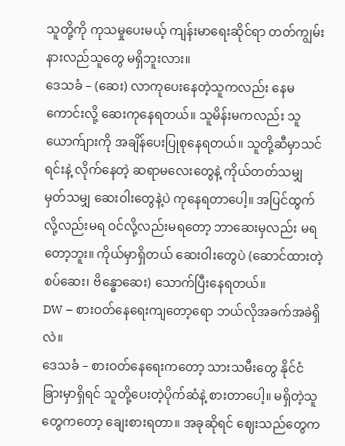သူတို့ကို ကုသမှုပေးမယ့် ကျန်းမာရေးဆိုင်ရာ တတ်ကျွမ်းနားလည်သူတွေ မရှိဘူးလား။
ဒေသခံ – (ဆေး) လာကုပေးနေတဲ့သူကလည်း နေမကောင်းလို့ ဆေးကုနေရတယ်။ သူမိန်းမကလည်း သူယောက်ျားကို အချိန်ပေးပြုစုနေရတယ်။ သူတို့ဆီမှာသင်ရင်းနဲ့ လိုက်နေတဲ့ ဆရာမလေးတွေနဲ့ ကိုယ်တတ်သမျှ မှတ်သမျှ ဆေးဝါးတွေနဲ့ပဲ ကုနေရတာပေါ့။ အပြင်ထွက်လို့လည်းမရ ဝင်လို့လည်းမရတော့ ဘာဆေးမှလည်း မရတော့ဘူး။ ကိုယ်မှာရှိတယ် ဆေးဝါးတွေပဲ (ဆောင်ထားတဲ့ စပ်ဆေး၊ ဗိန္ဓောဆေး) သောက်ပြီးနေရတယ်။
DW – စားဝတ်နေရေးကျတော့ရော ဘယ်လိုအခက်အခဲရှိလဲ။
ဒေသခံ – စားဝတ်နေရေးကတော့ သားသမီးတွေ နိုင်ငံခြားမှာရှိရင် သူတို့ပေးတဲ့ပိုက်ဆံနဲ့ စားတာပေါ့။ မရှိတဲ့သူတွေကတော့ ချေးစားရတာ။ အခုဆိုရင် ဈေးသည်တွေက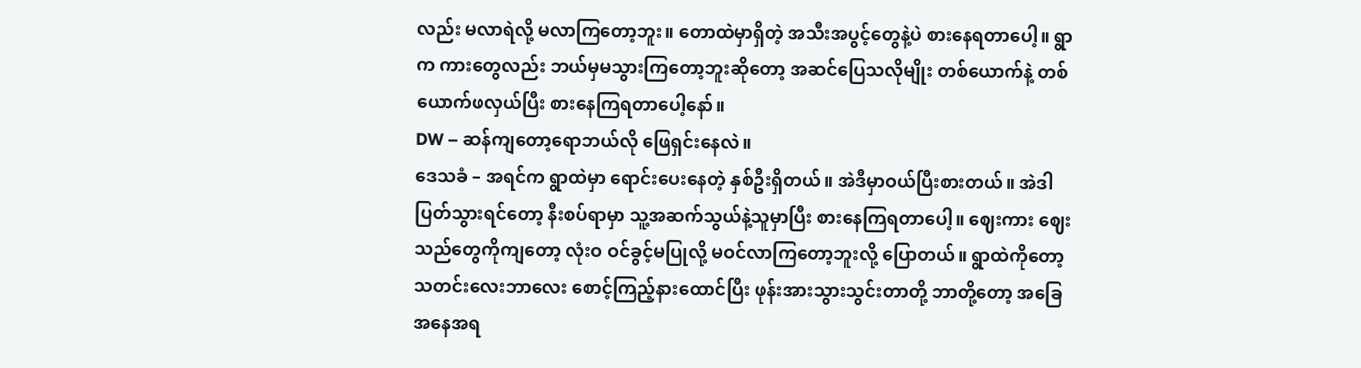လည်း မလာရဲလို့ မလာကြတော့ဘူး။ တောထဲမှာရှိတဲ့ အသီးအပွင့်တွေနဲ့ပဲ စားနေရတာပေါ့။ ရွာက ကားတွေလည်း ဘယ်မှမသွားကြတော့ဘူးဆိုတော့ အဆင်ပြေသလိုမျိုး တစ်ယောက်နဲ့ တစ်ယောက်ဖလှယ်ပြီး စားနေကြရတာပေါ့နော်။
DW – ဆန်ကျတော့ရောဘယ်လို ဖြေရှင်းနေလဲ။
ဒေသခံ – အရင်က ရွာထဲမှာ ရောင်းပေးနေတဲ့ နှစ်ဦးရှိတယ်။ အဲဒီမှာဝယ်ပြီးစားတယ်။ အဲဒါ ပြတ်သွားရင်တော့ နီးစပ်ရာမှာ သူ့အဆက်သွယ်နဲ့သူမှာပြီး စားနေကြရတာပေါ့။ ဈေးကား ဈေးသည်တွေကိုကျတော့ လုံးဝ ဝင်ခွင့်မပြုလို့ မဝင်လာကြတော့ဘူးလို့ ပြောတယ်။ ရွာထဲကိုတော့ သတင်းလေးဘာလေး စောင့်ကြည့်နားထောင်ပြီး ဖုန်းအားသွားသွင်းတာတို့ ဘာတို့တော့ အခြေအနေအရ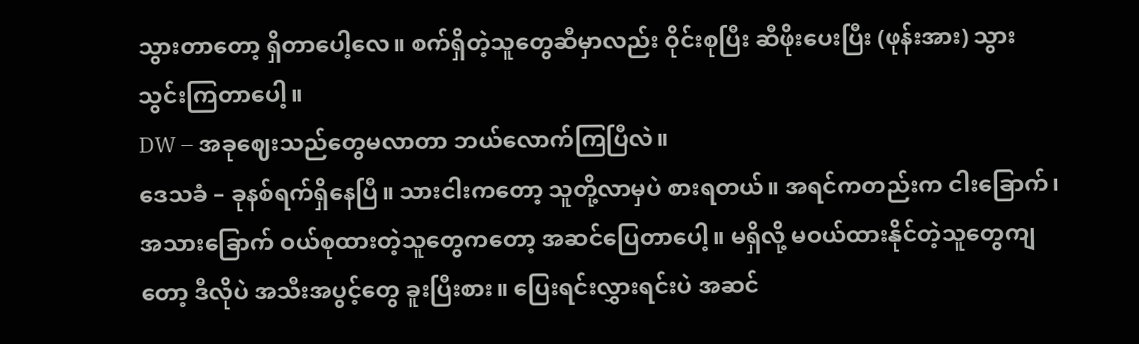သွားတာတော့ ရှိတာပေါ့လေ။ စက်ရှိတဲ့သူတွေဆီမှာလည်း ဝိုင်းစုပြီး ဆီဖိုးပေးပြီး (ဖုန်းအား) သွားသွင်းကြတာပေါ့။
DW – အခုဈေးသည်တွေမလာတာ ဘယ်လောက်ကြပြီလဲ။
ဒေသခံ – ခုနစ်ရက်ရှိနေပြီ။ သားငါးကတော့ သူတို့လာမှပဲ စားရတယ်။ အရင်ကတည်းက ငါးခြောက်၊ အသားခြောက် ဝယ်စုထားတဲ့သူတွေကတော့ အဆင်ပြေတာပေါ့။ မရှိလို့ မဝယ်ထားနိုင်တဲ့သူတွေကျတော့ ဒီလိုပဲ အသီးအပွင့်တွေ ခူးပြီးစား။ ပြေးရင်းလွှားရင်းပဲ အဆင်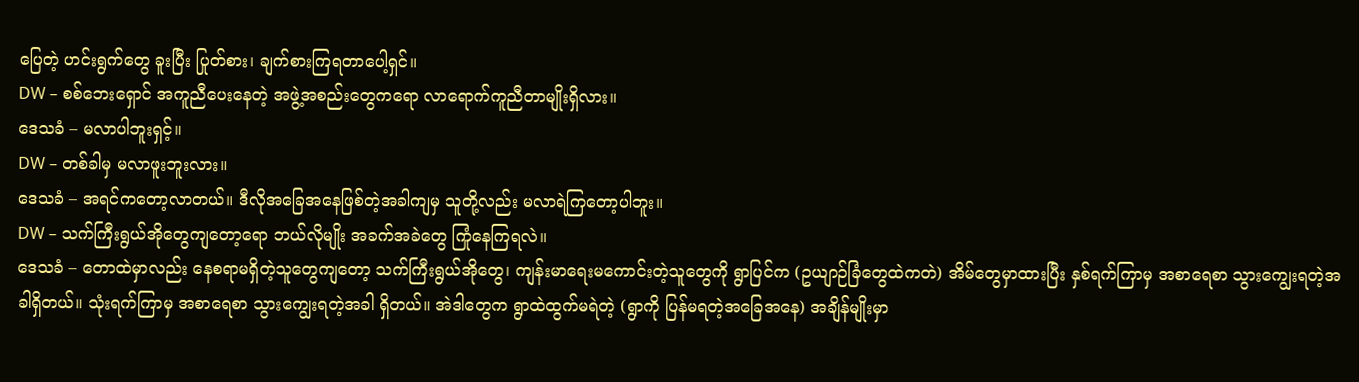ပြေတဲ့ ဟင်းရွက်တွေ ခူးပြီး ပြုတ်စား၊ ချက်စားကြရတာပေါ့ရှင်။
DW – စစ်ဘေးရှောင် အကူညီပေးနေတဲ့ အဖွဲ့အစည်းတွေကရော လာရောက်ကူညီတာမျိုးရှိလား။
ဒေသခံ – မလာပါဘူးရှင့်။
DW – တစ်ခါမှ မလာဖူးဘူးလား။
ဒေသခံ – အရင်ကတော့လာတယ်။ ဒီလိုအခြေအနေဖြစ်တဲ့အခါကျမှ သူတို့လည်း မလာရဲကြတော့ပါဘူး။
DW – သက်ကြီးရွယ်အိုတွေကျတော့ရော ဘယ်လိုမျိုး အခက်အခဲတွေ ကြုံနေကြရလဲ။
ဒေသခံ – တောထဲမှာလည်း နေစရာမရှိတဲ့သူတွေကျတော့ သက်ကြီးရွယ်အိုတွေ၊ ကျန်းမာရေးမကောင်းတဲ့သူတွေကို ရွာပြင်က (ဥယျာဉ်ခြံတွေထဲကတဲ) အိမ်တွေမှာထားပြီး နှစ်ရက်ကြာမှ အစာရေစာ သွားကျွေးရတဲ့အခါရှိတယ်။ သုံးရက်ကြာမှ အစာရေစာ သွားကျွေးရတဲ့အခါ ရှိတယ်။ အဲဒါတွေက ရွာထဲထွက်မရဲတဲ့ (ရွာကို ပြန်မရတဲ့အခြေအနေ) အချိန်မျိုးမှာ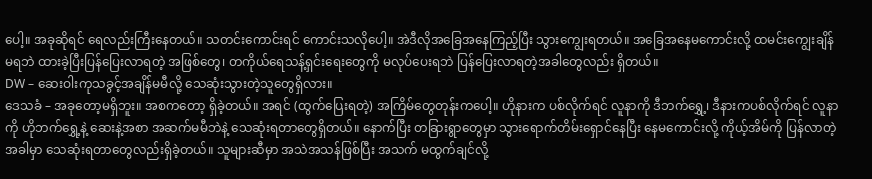ပေါ့။ အခုဆိုရင် ရေလည်းကြီးနေတယ်။ သတင်းကောင်းရင် ကောင်းသလိုပေါ့။ အဲဒီလိုအခြေအနေကြည့်ပြီး သွားကျွေးရတယ်။ အခြေအနေမကောင်းလို့ ထမင်းကျွေးချိန်မရဘဲ ထားခဲ့ပြီးပြန်ပြေးလာရတဲ့ အဖြစ်တွေ၊ တကိုယ်ရေသန့်ရှင်းရေးတွေကို မလုပ်ပေးရဘဲ ပြန်ပြေးလာရတဲ့အခါတွေလည်း ရှိတယ်။
DW – ဆေးဝါးကုသခွင့်အချိန်မမီလို့ သေဆုံးသွားတဲ့သူတွေရှိလား။
ဒေသခံ – အခုတော့မရှိဘူး။ အစကတော့ ရှိခဲ့တယ်။ အရင် (ထွက်ပြေးရတဲ့) အကြိမ်တွေတုန်းကပေါ့။ ဟိုနားက ပစ်လိုက်ရင် လူနာကို ဒီဘက်ရွှေ့၊ ဒီနားကပစ်လိုက်ရင် လူနာကို ဟိုဘက်ရွှေ့နဲ့ ဆေးနဲ့အစာ အဆက်မမီဘဲနဲ့ သေဆုံးရတာတွေရှိတယ်။ နောက်ပြီး တခြားရွာတွေမှာ သွားရောက်တိမ်းရှောင်နေပြီး နေမကောင်းလို့ ကိုယ့်အိမ်ကို ပြန်လာတဲ့အခါမှာ သေဆုံးရတာတွေလည်းရှိခဲ့တယ်။ သူများဆီမှာ အသဲအသန်ဖြစ်ပြီး အသက် မထွက်ချင်လို့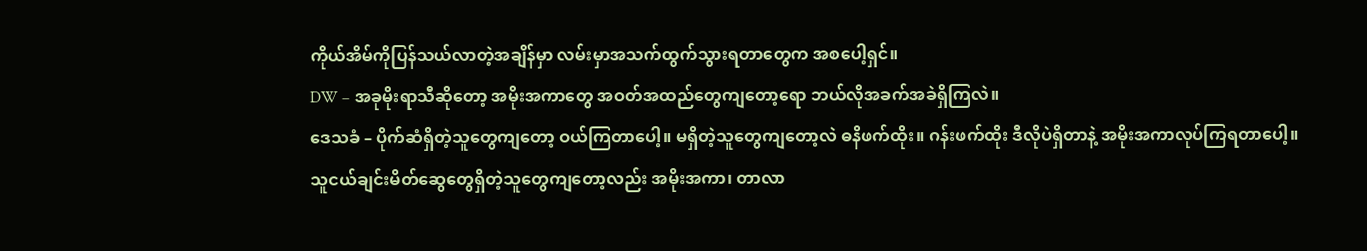ကိုယ်အိမ်ကိုပြန်သယ်လာတဲ့အချိန်မှာ လမ်းမှာအသက်ထွက်သွားရတာတွေက အစပေါ့ရှင်။
DW – အခုမိုးရာသီဆိုတော့ အမိုးအကာတွေ အဝတ်အထည်တွေကျတော့ရော ဘယ်လိုအခက်အခဲရှိကြလဲ။
ဒေသခံ – ပိုက်ဆံရှိတဲ့သူတွေကျတော့ ဝယ်ကြတာပေါ့။ မရှိတဲ့သူတွေကျတော့လဲ ဓနိဖက်ထိုး။ ဂန်းဖက်ထိုး ဒီလိုပဲရှိတာနဲ့ အမိုးအကာလုပ်ကြရတာပေါ့။ သူငယ်ချင်းမိတ်ဆွေတွေရှိတဲ့သူတွေကျတော့လည်း အမိုးအကာ၊ တာလာ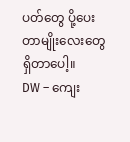ပတ်တွေ ပို့ပေးတာမျိုးလေးတွေ ရှိတာပေါ့။
DW – ကျေး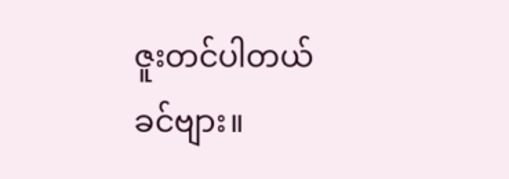ဇူးတင်ပါတယ်ခင်ဗျား။